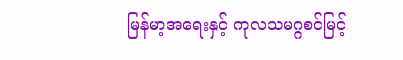မြန်မာ့အရေးနှင့် ကုလသမဂ္ဂစင်မြင့်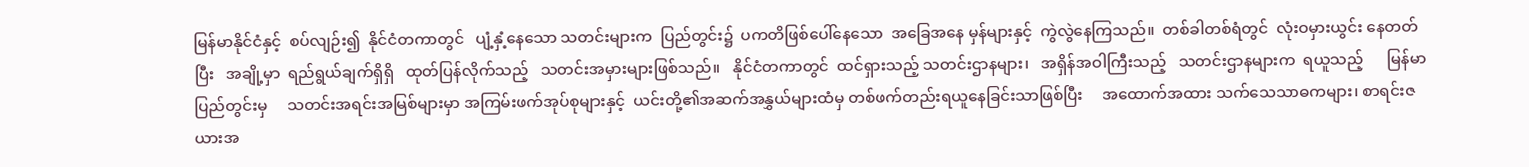မြန်မာနိုင်ငံနှင့်  စပ်လျဉ်း၍  နိုင်ငံတကာတွင်   ပျံ့နှံ့နေသော သတင်းများက  ပြည်တွင်း၌  ပကတိဖြစ်ပေါ်နေသော  အခြေအနေ မှန်များနှင့်  ကွဲလွဲနေကြသည်။  တစ်ခါတစ်ရံတွင်  လုံးဝမှားယွင်း နေတတ်ပြီး   အချို့မှာ  ရည်ရွယ်ချက်ရှိရှိ   ထုတ်ပြန်လိုက်သည့်   သတင်းအမှားများဖြစ်သည်။   နိုင်ငံတကာတွင်  ထင်ရှားသည့် သတင်းဌာနများ၊   အရှိန်အဝါကြီးသည့်   သတင်းဌာနများက  ရယူသည့်      မြန်မာပြည်တွင်းမှ     သတင်းအရင်းအမြစ်များမှာ အကြမ်းဖက်အုပ်စုများနှင့်  ယင်းတို့၏အဆက်အနွှယ်များထံမှ တစ်ဖက်တည်းရယူနေခြင်းသာဖြစ်ပြီး     အထောက်အထား သက်သေသာဓကများ၊ စာရင်းဇယားအ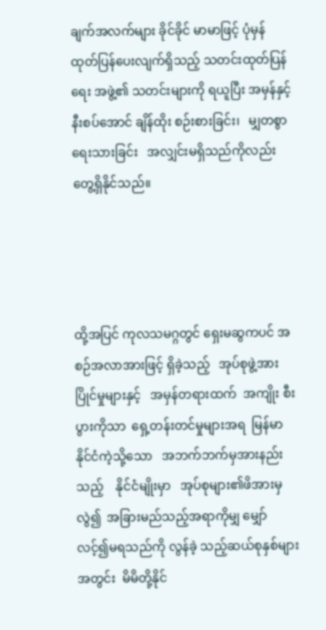ချက်အလက်များ ခိုင်ခိုင် မာမာဖြင့် ပုံမှန်ထုတ်ပြန်ပေးလျက်ရှိသည့် သတင်းထုတ်ပြန်ရေး အဖွဲ့၏ သတင်းများကို ရယူပြီး အမှန်နှင့်နီးစပ်အောင် ချိန်ထိုး စဉ်းစားခြင်း၊   မျှတစွာရေးသားခြင်း   အလျှင်းမရှိသည်ကိုလည်း တွေ့ရှိနိုင်သည်။




ထို့အပြင် ကုလသမဂ္ဂတွင် ရှေးမဆွကပင် အစဉ်အလာအားဖြင့် ရှိခဲ့သည့်   အုပ်စုဖွဲ့အားပြိုင်မှုများနှင့်   အမှန်တရားထက်  အကျိုး စီးပွားကိုသာ  ရှေ့တန်းတင်မှုများအရ  မြန်မာနိုင်ငံကဲ့သို့သော   အဘက်ဘက်မှအားနည်းသည့်    နိုင်ငံမျိုးမှာ   အုပ်စုများ၏ဖိအားမှ လွဲ၍  အခြားမည်သည့်အရာကိုမျှ မျှော်လင့်၍မရသည်ကို လွန်ခဲ့ သည့်ဆယ်စုနှစ်များအတွင်း  မိမိတို့နိုင်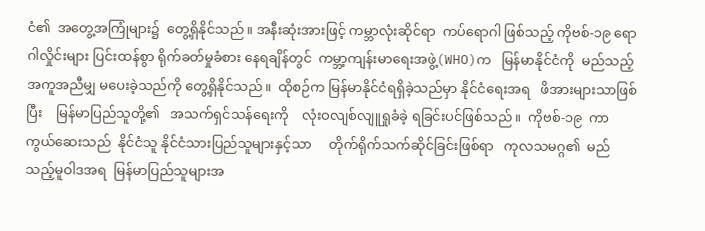ငံ၏  အတွေ့အကြုံများ၌  တွေ့ရှိနိုင်သည်။ အနီးဆုံးအားဖြင့် ကမ္ဘာလုံးဆိုင်ရာ  ကပ်ရောဂါ ဖြစ်သည့် ကိုဗစ်-၁၉ ရောဂါလှိုင်းများ ပြင်းထန်စွာ ရိုက်ခတ်မှုခံစား နေရချိန်တွင်  ကမ္ဘာ့ကျန်းမာရေးအဖွဲ့(WHO)က   မြန်မာနိုင်ငံကို  မည်သည့်အကူအညီမျှ မပေးခဲ့သည်ကို တွေ့ရှိနိုင်သည်။  ထိုစဉ်က မြန်မာနိုင်ငံရရှိခဲ့သည်မှာ နိုင်ငံရေးအရ   ဖိအားများသာဖြစ်ပြီး    မြန်မာပြည်သူတို့၏   အသက်ရှင်သန်ရေးကို    လုံးဝလျစ်လျူရှုခံခဲ့ ရခြင်းပင်ဖြစ်သည်။  ကိုဗစ်-၁၉  ကာကွယ်ဆေးသည်  နိုင်ငံသူ နိုင်ငံသားပြည်သူများနှင့်သာ     တိုက်ရိုက်သက်ဆိုင်ခြင်းဖြစ်ရာ   ကုလသမဂ္ဂ၏  မည်သည့်မူဝါဒအရ  မြန်မာပြည်သူများအ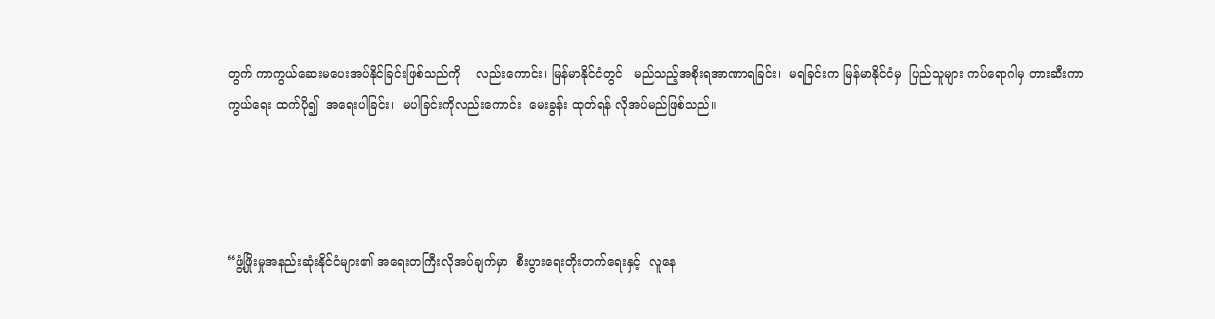တွက် ကာကွယ်ဆေးမပေးအပ်နိုင်ခြင်းဖြစ်သည်ကို    လည်းကောင်း၊ မြန်မာနိုင်ငံတွင်   မည်သည့်အစိုးရအာဏာရခြင်း၊  မရခြင်းက မြန်မာနိုင်ငံမှ  ပြည်သူများ ကပ်ရောဂါမှ တားဆီးကာကွယ်ရေး ထက်ပို၍  အရေးပါခြင်း၊  မပါခြင်းကိုလည်းကောင်း  မေးခွန်း ထုတ်ရန် လိုအပ်မည်ဖြစ်သည်။




“ဖွံ့ဖြိုးမှုအနည်းဆုံးနိုင်ငံများ၏ အရေးတကြီးလိုအပ်ချက်မှာ  စီးပွားရေးတိုးတက်ရေးနှင့်  လူနေ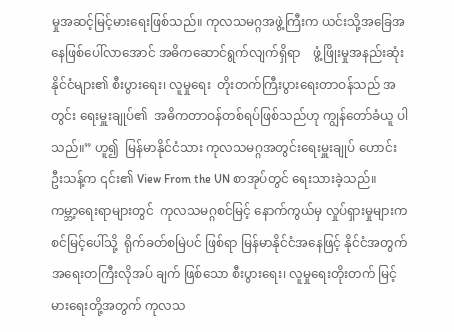မှုအဆင့်မြင့်မားရေးဖြစ်သည်။ ကုလသမဂ္ဂအဖွဲ့ကြီးက ယင်းသို့အခြေအနေဖြစ်ပေါ်လာအောင် အဓိကဆောင်ရွက်လျက်ရှိရာ    ဖွံ့ဖြိုးမှုအနည်းဆုံးနိုင်ငံများ၏ စီးပွားရေး၊ လူမှုရေး  တိုးတက်ကြီးပွားရေးတာဝန်သည် အတွင်း ရေးမှူးချုပ်၏  အဓိကတာဝန်တစ်ရပ်ဖြစ်သည်ဟု ကျွန်တော်ခံယူ ပါသည်။” ဟူ၍  မြန်မာနိုင်ငံသား ကုလသမဂ္ဂအတွင်းရေးမှူးချုပ် ဟောင်း ဦးသန့်က ၎င်း၏ View From the UN စာအုပ်တွင် ရေးသားခဲ့သည်။   ကမ္ဘာ့ရေးရာများတွင်  ကုလသမဂ္ဂစင်မြင့် နောက်ကွယ်မှ လှုပ်ရှားမှုများက  စင်မြင့်ပေါ်သို့  ရိုက်ခတ်စမြဲပင် ဖြစ်ရာ မြန်မာနိုင်ငံအနေဖြင့် နိုင်ငံအတွက်  အရေးတကြီးလိုအပ် ချက် ဖြစ်သော စီးပွားရေး၊ လူမှုရေးတိုးတက် မြင့်မားရေးတို့အတွက် ကုလသ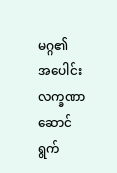မဂ္ဂ၏   အပေါင်းလက္ခဏာ   ဆောင်ရွက်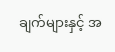ချက်များနှင့် အ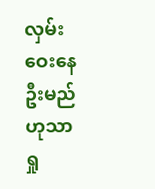လှမ်းဝေးနေဦးမည်ဟုသာ ရှု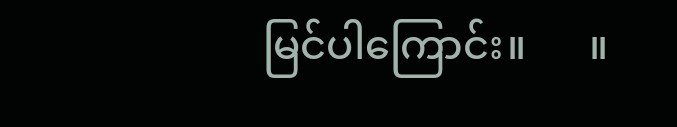မြင်ပါကြောင်း။      ။